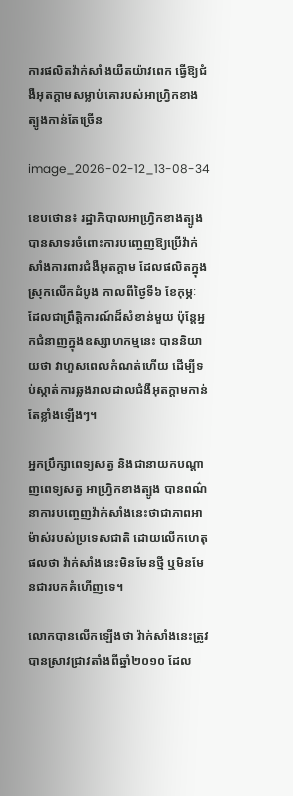ការផលិតវ៉ាក់សាំងយឺតយ៉ាវពេក ធ្វើឱ្យជំងឺអុតក្តាមសម្លាប់គោរបស់អាហ្វ្រិកខាងត្បូងកាន់តែច្រើន

image_2026-02-12_13-08-34

ខេបថោន៖ រដ្ឋាភិបាលអាហ្រ្វិកខាងត្បូង បានសាទរចំពោះការបញ្ចេញឱ្យប្រើវ៉ាក់សាំងការពារជំងឺអុតក្តាម ដែលផលិតក្នុងស្រុកលើកដំបូង កាលពីថ្ងៃទី៦ ខែកុម្ភៈ ដែលជាព្រឹត្តិការណ៍ដ៏សំខាន់មួយ ប៉ុន្តែអ្នកជំនាញក្នុងឧស្សាហកម្មនេះ បាននិយាយថា វាហួសពេលកំណត់ហើយ ដើម្បីទប់ស្កាត់ការឆ្លងរាលដាលជំងឺអុតក្តាមកាន់តែខ្លាំងឡើងៗ។

អ្នកប្រឹក្សាពេទ្យសត្វ និងជានាយកបណ្តាញពេទ្យសត្វ អាហ្វ្រិកខាងត្បូង បានពណ៌នាការបញ្ចេញវ៉ាក់សាំងនេះថាជាភាពអាម៉ាស់របស់ប្រទេសជាតិ ដោយលើកហេតុផលថា វ៉ាក់សាំងនេះមិនមែនថ្មី ឬមិនមែនជារបកគំហើញទេ។

លោកបានលើកឡើងថា វ៉ាក់សាំងនេះត្រូវបានស្រាវជ្រាវតាំងពីឆ្នាំ២០១០ ដែល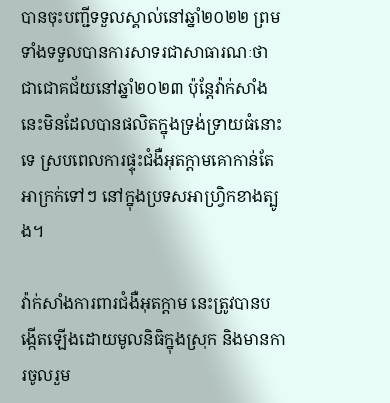បានចុះបញ្ជីទទួលស្គាល់នៅឆ្នាំ២០២២ ព្រមទាំងទទួលបានការសាទរជាសាធារណៈថា ជាជោគជ័យនៅឆ្នាំ២០២៣ ប៉ុន្តែវ៉ាក់សាំងនេះមិនដែលបានផលិតក្នុងទ្រង់ទ្រាយធំនោះទេ ស្របពេលការផ្ទុះជំងឺអុតក្តាមគោកាន់តែអាក្រក់ទៅៗ នៅក្នុងប្រទសអាហ្វ្រិកខាងត្បូង។

វ៉ាក់សាំងការពារជំងឺអុតក្តាម នេះត្រូវបានបង្កើតឡើងដោយមូលនិធិក្នុងស្រុក និងមានការចូលរួម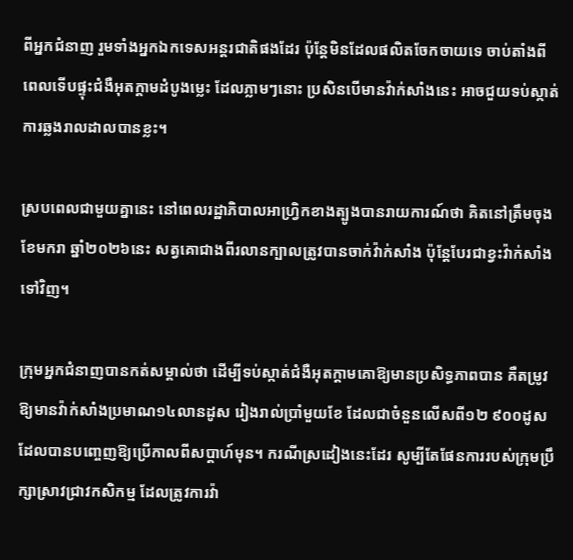ពីអ្នកជំនាញ រួមទាំងអ្នកឯកទេសអន្តរជាតិផងដែរ ប៉ុន្តែមិនដែលផលិតចែកចាយទេ ចាប់តាំងពីពេលទើបផ្ទុះជំងឺអុតក្តាមដំបូងម្លេះ ដែលភ្លាមៗនោះ ប្រសិនបើមានវ៉ាក់សាំងនេះ អាចជួយទប់ស្កាត់ការឆ្លងរាលដាលបានខ្លះ។

ស្របពេលជាមួយគ្នានេះ នៅពេលរដ្ឋាភិបាលអាហ្វ្រិកខាងត្បូងបានរាយការណ៍ថា គិតនៅត្រឹមចុងខែមករា ឆ្នាំ២០២៦នេះ សត្វគោជាងពីរលានក្បាលត្រូវបានចាក់វ៉ាក់សាំង ប៉ុន្តែបែរជាខ្វះវ៉ាក់សាំងទៅវិញ។

ក្រុមអ្នកជំនាញបានកត់សម្គាល់ថា ដើម្បីទប់ស្កាត់ជំងឺអុតក្តាមគោឱ្យមានប្រសិទ្ធភាពបាន គឺតម្រូវឱ្យមានវ៉ាក់សាំងប្រមាណ១៤លានដូស រៀងរាល់ប្រាំមួយខែ ដែលជាចំនួនលើសពី១២ ៩០០ដូស ដែលបានបញ្ចេញឱ្យប្រើកាលពីសប្តាហ៍មុន។ ករណីស្រដៀងនេះដែរ សូម្បីតែផែនការរបស់ក្រុមប្រឹក្សាស្រាវជ្រាវកសិកម្ម ដែលត្រូវការវ៉ា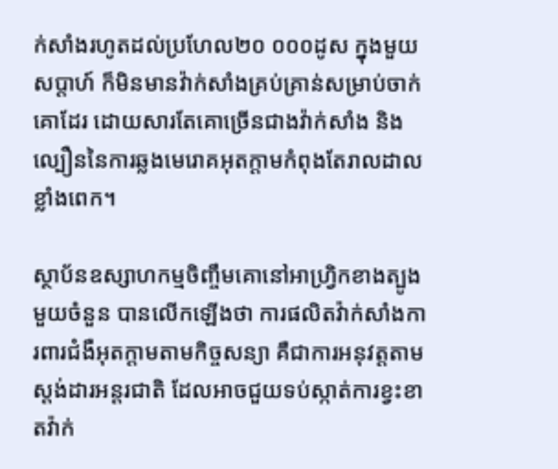ក់សាំងរហូតដល់ប្រហែល២០ ០០០ដូស ក្នុងមួយសប្តាហ៍ ក៏មិនមានវ៉ាក់សាំងគ្រប់គ្រាន់សម្រាប់ចាក់គោដែរ ដោយសារតែគោច្រើនជាងវ៉ាក់សាំង និងល្បឿននៃការឆ្លងមេរោគអុតក្តាមកំពុងតែរាលដាលខ្លាំងពេក។

ស្ថាប័នឧស្សាហកម្មចិញ្ចឹមគោនៅអាហ្វ្រិកខាងត្បូងមួយចំនួន បានលើកឡើងថា ការផលិតវ៉ាក់សាំងការពារជំងឺអុតក្តាមតាមកិច្ចសន្យា គឺជាការអនុវត្តតាមស្តង់ដារអន្តរជាតិ ដែលអាចជួយទប់ស្កាត់ការខ្វះខាតវ៉ាក់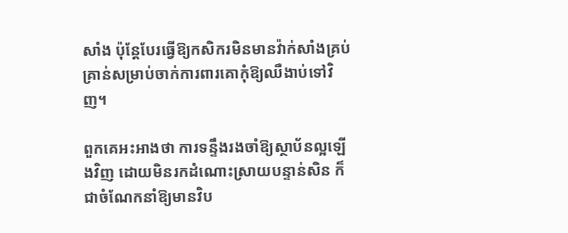សាំង ប៉ុន្តែបែរធ្វើឱ្យកសិករមិនមានវ៉ាក់សាំងគ្រប់គ្រាន់សម្រាប់ចាក់ការពារគោកុំឱ្យឈឺងាប់ទៅវិញ។

ពួកគេអះអាងថា ការទន្ទឹងរងចាំឱ្យស្ថាប័នល្អឡើងវិញ ដោយមិនរកដំណោះស្រាយបន្ទាន់សិន ក៏ជាចំណែកនាំឱ្យមានវិប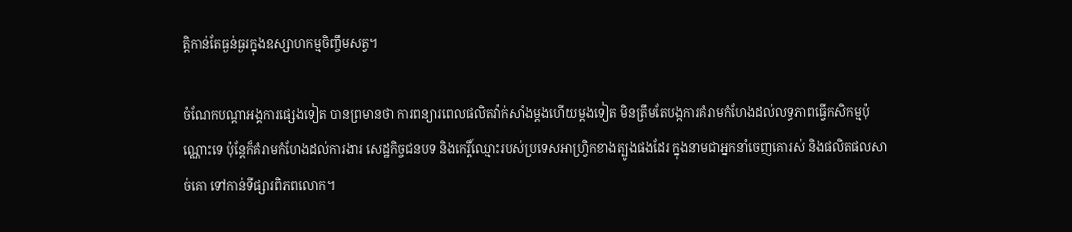ត្តិកាន់តែធ្ងន់ធ្ងរក្នុងឧស្សាហកម្មចិញ្ចឹមសត្វ។

ចំណែកបណ្តាអង្គការផ្សេងទៀត បានព្រមានថា ការពន្យារពេលផលិតវ៉ាក់សាំងម្តងហើយម្តងទៀត មិនត្រឹមតែបង្កការគំរាមកំហែងដល់លទ្ធភាពធ្វើកសិកម្មប៉ុណ្ណោះទេ ប៉ុន្តែក៏គំរាមកំហែងដល់ការងារ សេដ្ឋកិច្ចជនបទ និងកេរ្តិ៍ឈ្មោះរបស់ប្រទេសអាហ្រ្វិកខាងត្បូងផងដែរ ក្នុងនាមជាអ្នកនាំចេញគោរស់ និងផលិតផលសាច់គោ ទៅកាន់ទីផ្សារពិភពលោក។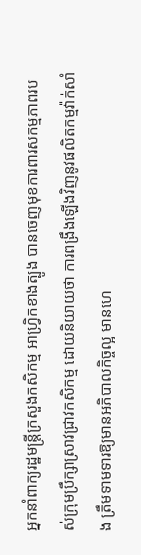អ្នកនាំពាក្យរដ្ឋមន្ត្រីក្រសួងកសិកម្ម អាហ្វ្រិកខាងត្បូង បានចេញមុខការពារសកម្មភាពរបស់ក្រុមប្រឹក្សាស្រាវជ្រាវកសិកម្ម ដោយនិយាយថា ការពង្រឹងឡើងវិញនូវផលិតកម្មវ៉ាក់សាំង ត្រឹមទាមទារឱ្យមានអភិបាលកិច្ចល្អ មានហេ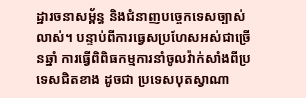ដ្ឋារចនាសម្ព័ន្ធ និងជំនាញបច្ចេកទេសច្បាស់លាស់។ បន្ទាប់ពីការធ្វេសប្រហែសអស់ជាច្រើនឆ្នាំ ការធ្វើពិពិធកម្មការនាំចូលវ៉ាក់សាំងពីប្រទេសជិតខាង ដូចជា ប្រទេសបុតស្វាណា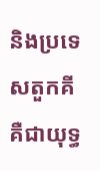និងប្រទេសតួកគី គឺជាយុទ្ធ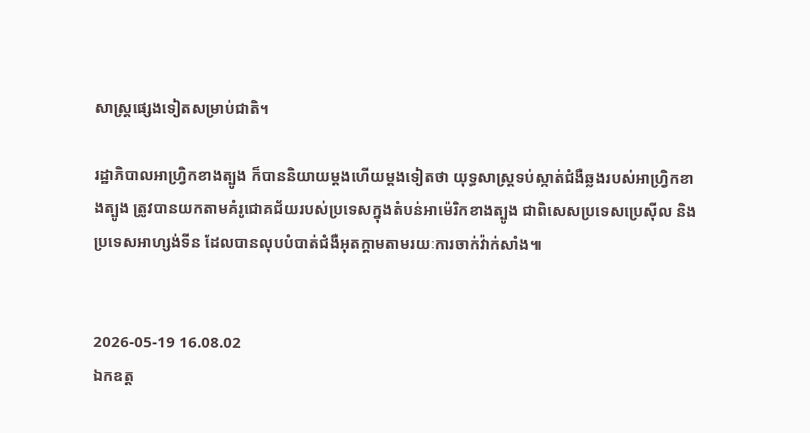សាស្ត្រផ្សេងទៀតសម្រាប់ជាតិ។

រដ្ឋាភិបាលអាហ្វ្រិកខាងត្បូង ក៏បាននិយាយម្តងហើយម្តងទៀតថា យុទ្ធសាស្រ្តទប់ស្កាត់ជំងឺឆ្លងរបស់អាហ្រ្វិកខាងត្បូង ត្រូវបានយកតាមគំរូជោគជ័យរបស់ប្រទេសក្នុងតំបន់អាម៉េរិកខាងត្បូង ជាពិសេសប្រទេសប្រេស៊ីល និងប្រទេសអាហ្សង់ទីន ដែលបានលុបបំបាត់ជំងឺអុតក្តាមតាមរយៈការចាក់វ៉ាក់សាំង៕


2026-05-19 16.08.02
ឯកឧត្ត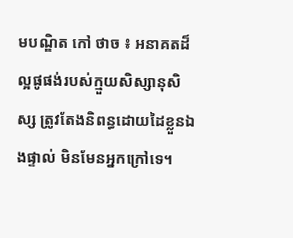មបណ្ឌិត កៅ ថាច ៖ អនាគតដ៏ល្អផូផង់របស់ក្មួយសិស្សានុសិស្ស ត្រូវតែងនិពន្ធដោយដៃខ្លួនឯងផ្ទាល់ មិនមែនអ្នកក្រៅទេ។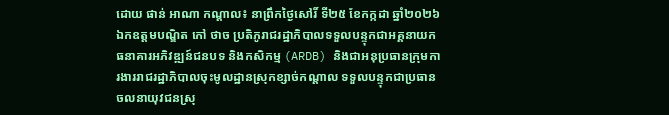ដោយ ផាន់ អាណា កណ្តាល៖ នាព្រឹកថ្ងៃសៅរិ៍ ទី២៥ ខែកក្កដា ឆ្នាំ២០២៦ ឯកឧត្តមបណ្ឌិត កៅ ថាច ប្រតិភូរាជរដ្ឋាភិបាលទទួលបន្ទុកជាអគ្គនាយកធនាគារអភិវឌ្ឍន៍ជនបទ និងកសិកម្ម (ARDB) និងជាអនុប្រធានក្រុមការងាររាជរដ្ឋាភិបាលចុះមូលដ្ឋានស្រុកខ្សាច់កណ្តាល ទទួលបន្ទុកជាប្រធានចលនាយុវជនស្រុ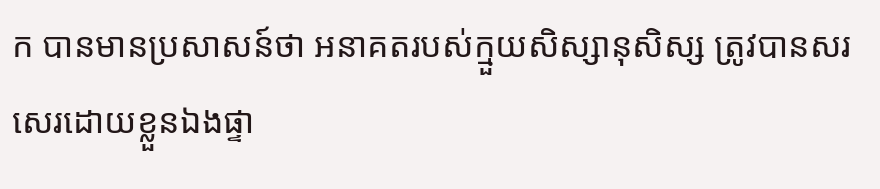ក បានមានប្រសាសន៍ថា អនាគតរបស់ក្មួយសិស្សានុសិស្ស ត្រូវបានសរសេរដោយខ្លួនឯងផ្ទា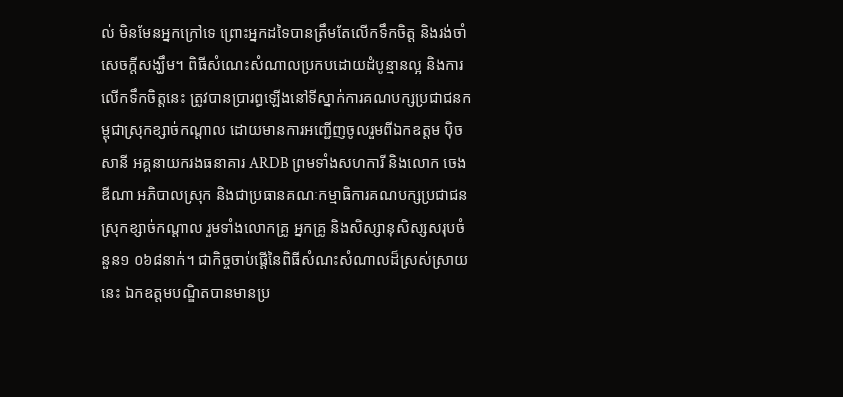ល់ មិនមែនអ្នកក្រៅទេ ព្រោះអ្នកដទៃបានត្រឹមតែលើកទឹកចិត្ត និងរង់ចាំសេចក្តីសង្ឃឹម។ ពិធីសំណេះសំណាលប្រកបដោយដំបូន្មានល្អ និងការលើកទឹកចិត្តនេះ ត្រូវបានប្រារព្ធឡើងនៅទីស្នាក់ការគណបក្សប្រជាជនកម្ពុជាស្រុកខ្សាច់កណ្តាល ដោយមានការអញ្ជើញចូលរួមពីឯកឧត្តម ប៉ិច សានី អគ្គនាយករងធនាគារ ARDB ព្រមទាំងសហការី និងលោក ចេង ឌីណា អភិបាលស្រុក និងជាប្រធានគណៈកម្មាធិការគណបក្សប្រជាជនស្រុកខ្សាច់កណ្តាល រួមទាំងលោកគ្រូ អ្នកគ្រូ និងសិស្សានុសិស្សសរុបចំនួន១ ០៦៨នាក់។ ជាកិច្ចចាប់ផ្តើនៃពិធីសំណះសំណាលដ៏ស្រស់ស្រាយនេះ ឯកឧត្តមបណ្ឌិតបានមានប្រ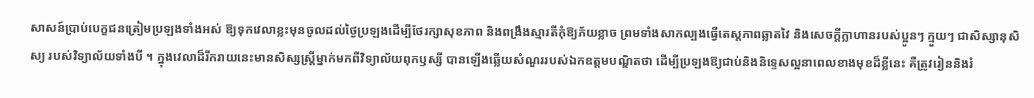សាសន៍ប្រាប់បេក្ខជនត្រៀមប្រឡងទាំងអស់ ឱ្យទុកវេលាខ្លះមុនចូលដល់ថ្ងៃប្រឡងដើម្បីថែរក្សាសុខភាព និងពង្រឹងស្មារតីកុំឱ្យភ័យខ្លាច ព្រមទាំងសាកល្បងធ្វើតេស្តភាពឆ្លាតវៃ និងសេចក្តីក្លាហានរបស់ប្អូនៗ ក្មួយៗ ជាសិស្សានុសិស្យ របស់វិទ្យាល័យទាំងបី ។ ក្នុងវេលាដ៏រីករាយនេះមានសិស្សស្ត្រីម្នាក់មកពីវិទ្យាល័យពុកឫស្សី បានឡើងឆ្លើយសំណួររបស់ឯកឧត្តមបណ្ឌិតថា ដើម្បីប្រឡងឱ្យជាប់និងនិទ្ទេសល្អនាពេលខាងមុខដ៏ខ្លីនេះ គឺត្រូវរៀននិងរំ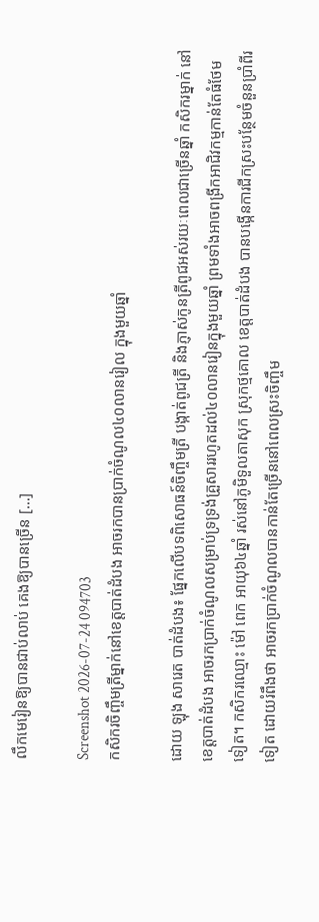លឹកមេរៀនឱ្យបានជាប់លាប់ គេងឱ្យបានច្រើន […]

Screenshot 2026-07-24 094703
កសិករចិញ្ចឹមត្រីម្នាក់នៅខេត្តបាត់ដំបង អាចរកបានប្រាក់ចំណូល៤០លានរៀល ក្នុងមួយឆ្នាំ

ដោយ ឡុង សារេត បាត់ដំបង៖ ផ្នែកលើបទពិសោធន៍ចិញ្ចឹមត្រី បង្កាត់ពូជត្រី និងភ្ញាស់កូនត្រីពូជអស់រយៈពេលជាច្រើនឆ្នាំ កសិករម្នាក់ នៅខេត្តបាត់ដំបង អាចរកប្រាក់ចំណូលសម្រាប់ទ្រទ្រង់គ្រួសាររហូតដល់៤០លានរៀនក្នុងមួយឆ្នាំ ព្រមទាំងអាចពង្រីកអាជិវកម្មកាន់តែធំថែមទៀត។ កសិករឈ្មោះ ម៉ៅ ពេក អាយុ៦៤ឆ្នាំ រស់នៅភូមិទួលតាសុក ស្រុកថ្មគោល ខេត្តបាត់ដំបង បានបង្កើនការជីកស្រះបន្ថែមចំនួនប្រាំពីរទៀត ដោយរំពឹងថា អាចរកប្រាក់ចំណូលបានកាន់តែច្រើននៅពេលស្រះចិញ្ចឹម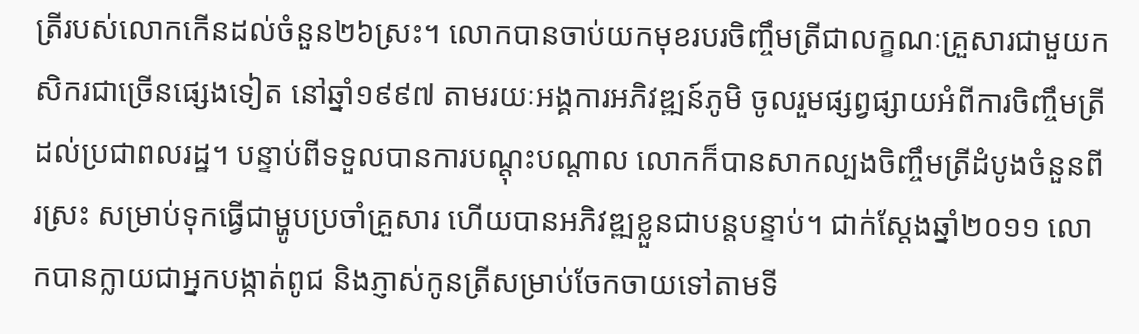ត្រីរបស់លោកកើនដល់ចំនួន២៦ស្រះ។ លោកបានចាប់យកមុខរបរចិញ្ចឹមត្រីជាលក្ខណៈគ្រួសារជាមួយកសិករជាច្រើនផ្សេងទៀត នៅឆ្នាំ១៩៩៧ តាមរយៈអង្គការអភិវឌ្ឍន៍ភូមិ ចូលរួមផ្សព្វផ្សាយអំពីការចិញ្ចឹមត្រីដល់ប្រជាពលរដ្ឋ។ បន្ទាប់ពីទទួលបានការបណ្តុះបណ្តាល លោកក៏បានសាកល្បងចិញ្ចឹមត្រីដំបូងចំនួនពីរស្រះ សម្រាប់ទុកធ្វើជាម្ហូបប្រចាំគ្រួសារ ហើយបានអភិវឌ្ឍខ្លួនជាបន្តបន្ទាប់។ ជាក់ស្តែងឆ្នាំ២០១១ លោកបានក្លាយជាអ្នកបង្កាត់ពូជ និងភ្ញាស់កូនត្រីសម្រាប់ចែកចាយទៅតាមទី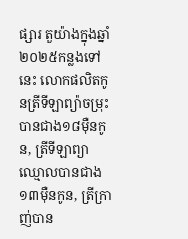ផ្សារ តួយ៉ាងក្នុងឆ្នាំ២០២៥កន្លងទៅនេះ លោកផលិតកូនត្រីទីឡាព្យ៉ាចម្រុះបានជាង១៨ម៉ឺនកូន, ត្រីទីឡាព្យាឈ្មោលបានជាង១៣ម៉ឺនកូន, ត្រីក្រាញ់បាន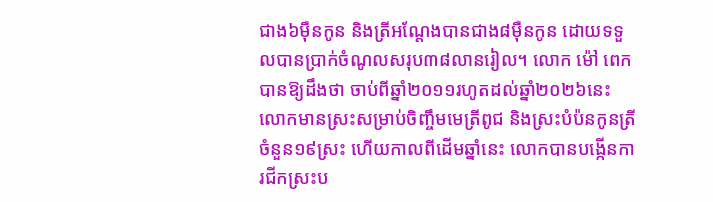ជាង៦ម៉ឺនកូន និងត្រីអណ្តែងបានជាង៨ម៉ឺនកូន ដោយទទួលបានប្រាក់ចំណូលសរុប៣៨លានរៀល។ លោក ម៉ៅ ពេក បានឱ្យដឹងថា ចាប់ពីឆ្នាំ២០១១រហូតដល់ឆ្នាំ២០២៦នេះ លោកមានស្រះសម្រាប់ចិញ្ចឹមមេត្រីពូជ និងស្រះបំប៉នកូនត្រីចំនួន១៩ស្រះ ហើយកាលពីដើមឆ្នាំនេះ លោកបានបង្កើនការជីកស្រះប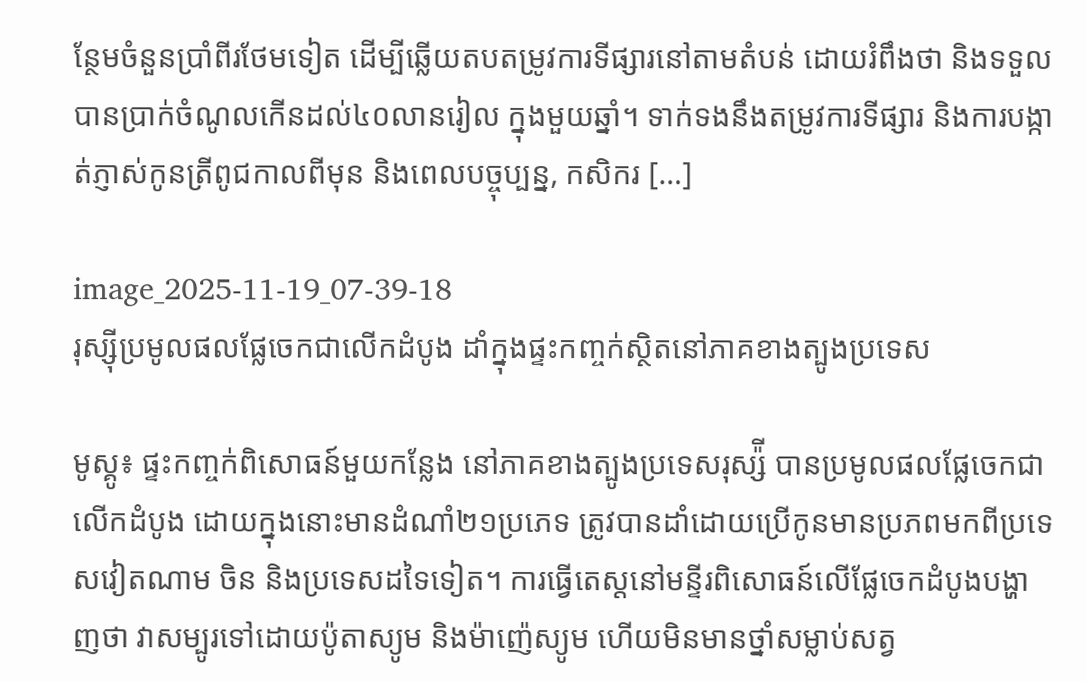ន្ថែមចំនួនប្រាំពីរថែមទៀត ដើម្បីឆ្លើយតបតម្រូវការទីផ្សារនៅតាមតំបន់ ដោយរំពឹងថា និងទទួលបានប្រាក់ចំណូលកើនដល់៤០លានរៀល ក្នុងមួយឆ្នាំ។ ទាក់ទងនឹងតម្រូវការទីផ្សារ និងការបង្កាត់ភ្ញាស់កូនត្រីពូជកាលពីមុន និងពេលបច្ចុប្បន្ន, កសិករ […]

image_2025-11-19_07-39-18
រុស្ស៊ីប្រមូលផលផ្លែចេកជាលើកដំបូង ដាំក្នុងផ្ទះកញ្ចក់ស្ថិតនៅភាគខាងត្បូងប្រទេស

មូស្គូ៖ ផ្ទះកញ្ចក់ពិសោធន៍មួយកន្លែង នៅភាគខាងត្បូងប្រទេសរុស្ស៉ី បានប្រមូលផលផ្លែចេកជាលើកដំបូង ដោយក្នុងនោះមានដំណាំ២១ប្រភេទ ត្រូវបានដាំដោយប្រើកូនមានប្រភពមកពីប្រទេសវៀតណាម ចិន និងប្រទេសដទៃទៀត។ ការធ្វើតេស្តនៅមន្ទីរពិសោធន៍លើផ្លែចេកដំបូងបង្ហាញថា វាសម្បូរទៅដោយប៉ូតាស្យូម និងម៉ាញ៉េស្យូម ហើយមិនមានថ្នាំសម្លាប់សត្វ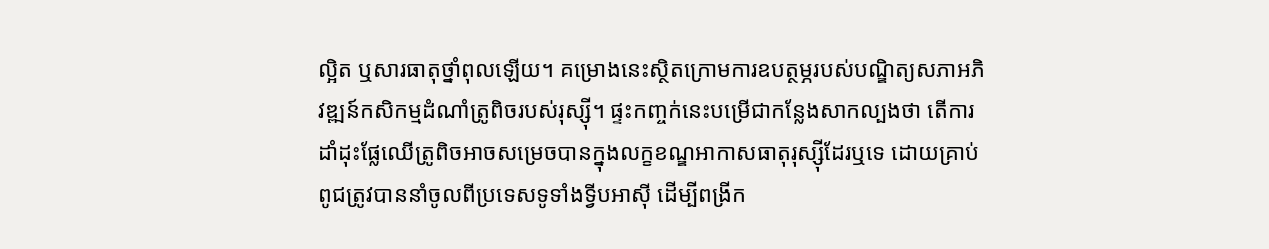ល្អិត ឬសារធាតុថ្នាំពុលឡើយ។ គម្រោងនេះស្ថិតក្រោមការឧបត្ថម្ភរបស់បណ្ឌិត្យសភាអភិវឌ្ឍន៍កសិកម្មដំណាំត្រូពិចរបស់រុស្ស៊ី។ ផ្ទះកញ្ចក់នេះបម្រើជាកន្លែងសាកល្បងថា តើការដាំដុះផ្លែឈើត្រូពិចអាចសម្រេចបានក្នុងលក្ខខណ្ឌអាកាសធាតុរុស្ស៊ីដែរឬទេ ដោយគ្រាប់ពូជត្រូវបាននាំចូលពីប្រទេសទូទាំងទ្វីបអាស៊ី ដើម្បីពង្រីក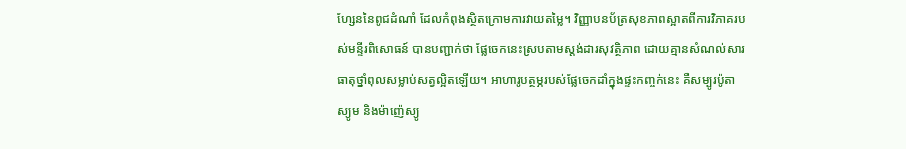ហ្សែននៃពូជដំណាំ ដែលកំពុងស្ថិតក្រោមការវាយតម្លៃ។ វិញ្ញាបនប័ត្រសុខភាពស្អាតពីការវិភាគរបស់មន្ទីរពិសោធន៍ បានបញ្ជាក់ថា ផ្លែចេកនេះស្របតាមស្តង់ដារសុវត្ថិភាព ដោយគ្មានសំណល់សារធាតុថ្នាំពុលសម្លាប់សត្វល្អិតឡើយ។ អាហារូបត្ថម្ភរបស់ផ្លែចេកដាំក្នុងផ្ទះកញ្ចក់នេះ គឺសម្បូរប៉ូតាស្យូម និងម៉ាញ៉េស្យូ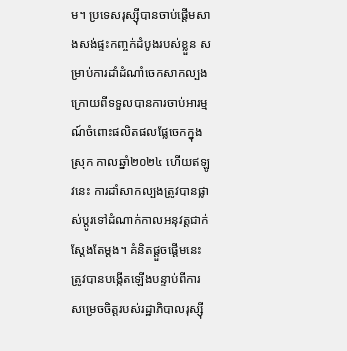ម។ ប្រទេសរុស្ស៊ីបានចាប់ផ្តើមសាងសង់ផ្ទះកញ្ចក់ដំបូងរបស់ខ្លួន សម្រាប់ការដាំដំណាំចេកសាកល្បង ក្រោយពីទទួលបានការចាប់អារម្មណ៍ចំពោះផលិតផលផ្លែចេកក្នុងស្រុក កាលឆ្នាំ២០២៤ ហើយឥឡូវនេះ ការដាំសាកល្បងត្រូវបានផ្លាស់ប្តូរទៅដំណាក់កាលអនុវត្តជាក់ស្តែងតែម្តង។ គំនិតផ្តួចផ្តើមនេះត្រូវបានបង្កើតឡើងបន្ទាប់ពីការសម្រេចចិត្តរបស់រដ្ឋាភិបាលរុស្ស៊ី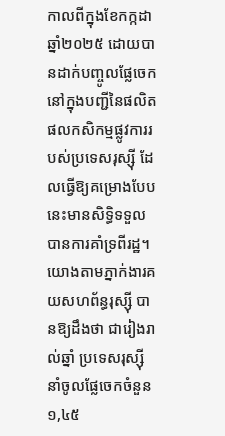កាលពីក្នុងខែកក្កដា ឆ្នាំ២០២៥ ដោយបានដាក់បញ្ចូលផ្លែចេកនៅក្នុងបញ្ជីនៃផលិតផលកសិកម្មផ្លូវការរបស់ប្រទេសរុស្ស៊ី ដែលធ្វើឱ្យគម្រោងបែបនេះមានសិទ្ធិទទួលបានការគាំទ្រពីរដ្ឋ។ យោងតាមភ្នាក់ងារគយសហព័ន្ធរុស្ស៊ី បានឱ្យដឹងថា ជារៀងរាល់ឆ្នាំ ប្រទេសរុស្ស៊ីនាំចូលផ្លែចេកចំនួន១,៤៥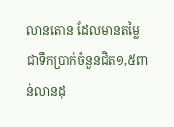លានតោន ដែលមានតម្លៃជាទឹកប្រាក់ចំនួនជិត១,៥ពាន់លានដុ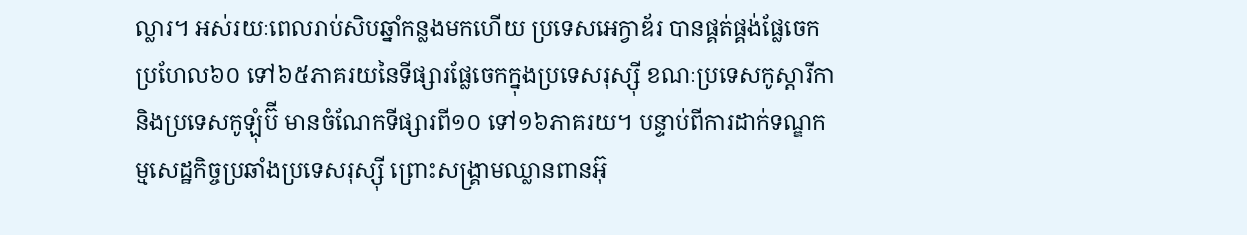ល្លារ។ អស់រយៈពេលរាប់សិបឆ្នាំកន្លងមកហើយ ប្រទេសអេក្វាឌ័រ បានផ្គត់ផ្គង់ផ្លែចេកប្រហែល៦០ ទៅ៦៥ភាគរយនៃទីផ្សារផ្លែចេកក្នុងប្រទេសរុស្ស៊ី ខណៈប្រទេសកូស្តារីកា និងប្រទេសកូឡុំប៊ី មានចំណែកទីផ្សារពី១០ ទៅ១៦ភាគរយ។ បន្ទាប់ពីការដាក់ទណ្ឌកម្មសេដ្ឋកិច្ចប្រឆាំងប្រទេសរុស្ស៊ី ព្រោះសង្គ្រាមឈ្លានពានអ៊ុ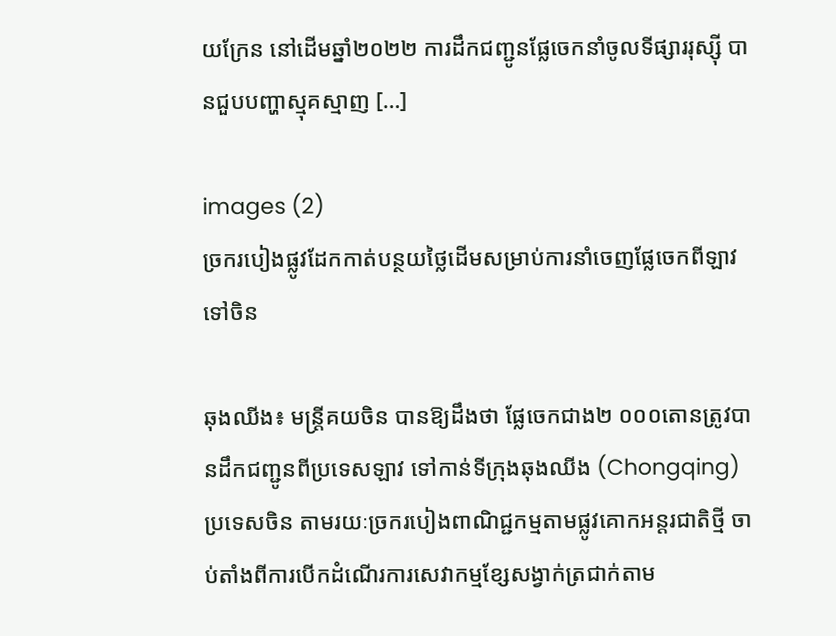យក្រែន នៅដើមឆ្នាំ២០២២ ការដឹកជញ្ជូនផ្លែចេកនាំចូលទីផ្សាររុស្ស៊ី បានជួបបញ្ហាស្មុគស្មាញ […]

images (2)
ច្រករបៀងផ្លូវដែកកាត់បន្ថយថ្លៃដើមសម្រាប់ការនាំចេញផ្លែចេកពីឡាវ ទៅចិន

ឆុងឈីង៖ មន្ត្រីគយចិន បានឱ្យដឹងថា ផ្លែចេកជាង២ ០០០តោនត្រូវបានដឹកជញ្ជូនពីប្រទេសឡាវ ទៅកាន់ទីក្រុងឆុងឈីង (Chongqing) ប្រទេសចិន តាមរយៈច្រករបៀងពាណិជ្ជកម្មតាមផ្លូវគោកអន្តរជាតិថ្មី ចាប់តាំងពីការបើកដំណើរការសេវាកម្មខ្សែសង្វាក់ត្រជាក់តាម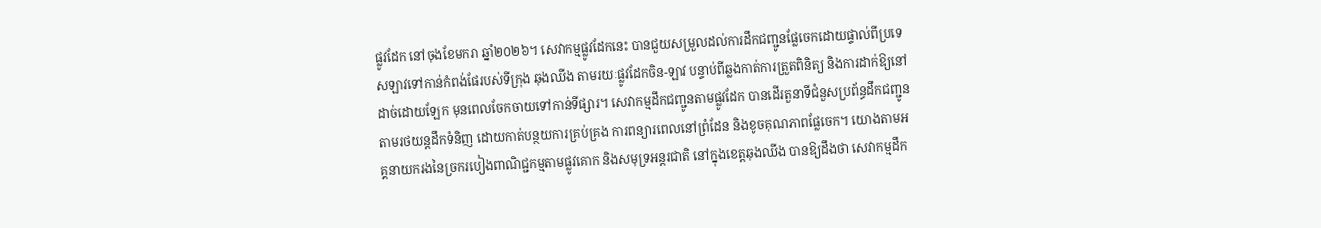ផ្លូវដែក នៅចុងខែមករា ឆ្នាំ២០២៦។ សេវាកម្មផ្លូវដែកនេះ បានជួយសម្រួលដល់ការដឹកជញ្ជូនផ្លែចេកដោយផ្ទាល់ពីប្រទេសឡាវទៅកាន់កំពង់ផែរបស់ទីក្រុង ឆុងឈីង តាមរយៈផ្លូវដែកចិន-ឡាវ បន្ទាប់ពីឆ្លងកាត់ការត្រួតពិនិត្យ និងការដាក់ឱ្យនៅដាច់ដោយឡែក មុនពេលចែកចាយទៅកាន់ទីផ្សារ។ សេវាកម្មដឹកជញ្ជូនតាមផ្លូវដែក បានដើរតួនាទីជំនួសប្រព័ន្ធដឹកជញ្ជូនតាមរថយន្តដឹកទំនិញ ដោយកាត់បន្ថយការគ្រប់គ្រង ការពន្យារពេលនៅព្រំដែន និងខូចគុណភាពផ្លែចេក។ យោងតាមអគ្គនាយករងនៃច្រករបៀងពាណិជ្ជកម្មតាមផ្លូវគោក និងសមុទ្រអន្តរជាតិ នៅក្នុងខេត្តឆុងឈីង បានឱ្យដឹងថា សេវាកម្មដឹក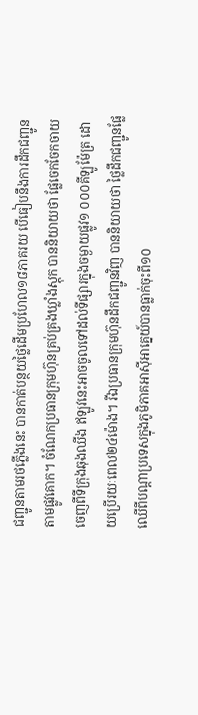ជញ្ជូនតាមរថភ្លើងនេះ បានកាត់បន្ថយថ្លៃដើមប្រហែល១៨ភាគរយ បើធៀបនឹងការដឹកជញ្ជូនតាមផ្លូវគោក។ ចំណែកប្រធានក្រុមហ៊ុនគ្រប់គ្រងឃ្លាំងស្តុក បាននិយាយថា ផ្លែចេកចែកចាយចេញពីទីក្រុងឆុងឈីង ឥឡូវនេះអាចចូលទៅដល់ទីផ្សារក្នុងចម្ងាយផ្លូវ១ ០០០គីឡូម៉ែត្រ ដោយប្រើរយៈពេល២៤ម៉ោង។ រីឯប្រធានក្រុមហ៊ុនដឹកជញ្ជូនវិញ បាននិយាយថា ថ្លៃដឹកជញ្ជូនផ្លែឈើពីបណ្តាប្រទេសក្នុងភូមិភាគអាស៊ីអាគ្នេយ៍បានធ្លាក់ចុះពី១០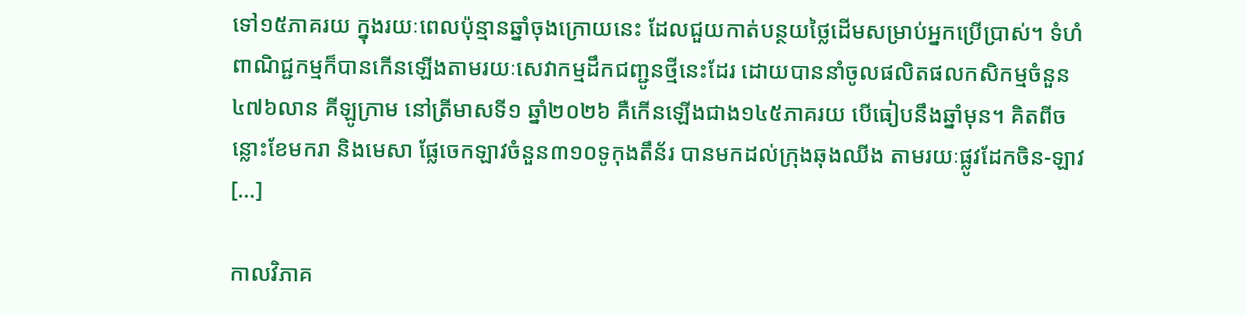ទៅ១៥ភាគរយ ក្នុងរយៈពេលប៉ុន្មានឆ្នាំចុងក្រោយនេះ ដែលជួយកាត់បន្ថយថ្លៃដើមសម្រាប់អ្នកប្រើប្រាស់។ ទំហំពាណិជ្ជកម្មក៏បានកើនឡើងតាមរយៈសេវាកម្មដឹកជញ្ជូនថ្មីនេះដែរ ដោយបាននាំចូលផលិតផលកសិកម្មចំនួន៤៧៦លាន គីឡូក្រាម នៅត្រីមាសទី១ ឆ្នាំ២០២៦ គឺកើនឡើងជាង១៤៥ភាគរយ បើធៀបនឹងឆ្នាំមុន។ គិតពីចន្លោះខែមករា និងមេសា ផ្លែចេកឡាវចំនួន៣១០ទូកុងតឹន័រ បានមកដល់ក្រុងឆុងឈីង តាមរយៈផ្លូវដែកចិន-ឡាវ […]

កាលវិភាគ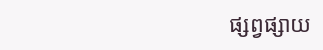ផ្សព្វផ្សាយ